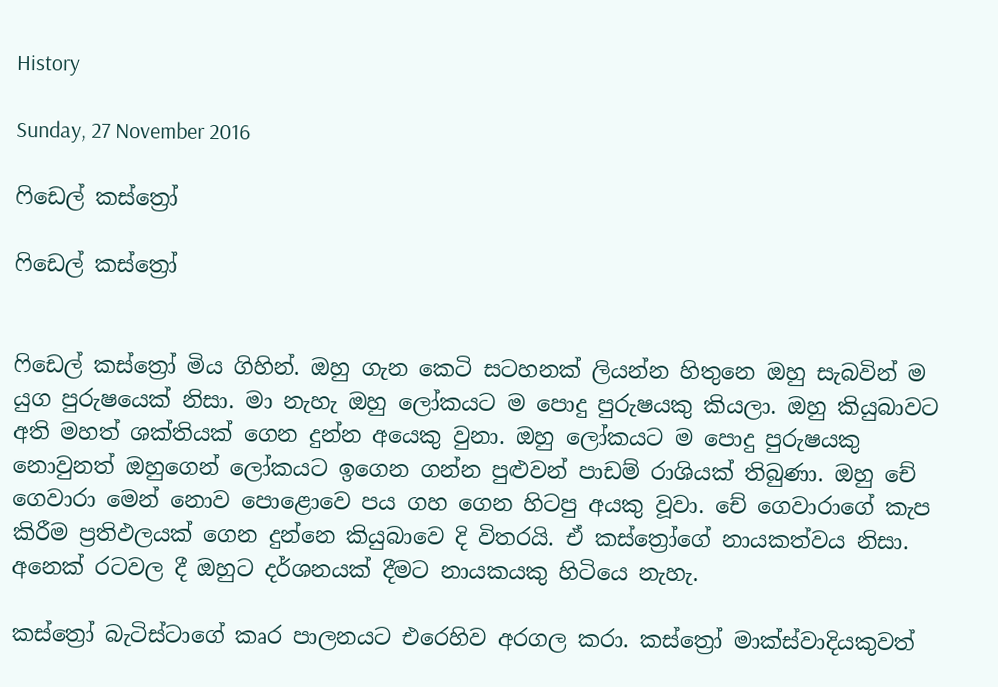History

Sunday, 27 November 2016

ෆිඩෙල් කස්ත්‍රෝ

ෆිඩෙල් කස්ත්‍රෝ


ෆිඩෙල් කස්ත්‍රෝ මිය ගිහින්. ඔහු ගැන කෙටි සටහනක් ලියන්න හිතුනෙ ඔහු සැබවින් ම යුග පුරුෂයෙක් නිසා. මා නැහැ ඔහු ලෝකයට ම පොදු පුරුෂයකු කියලා. ඔහු කියුබාවට අති මහත් ශක්තියක් ගෙන දුන්න අයෙකු වුනා. ඔහු ලෝකයට ම පොදු පුරුෂයකු නොවුනත් ඔහුගෙන් ලෝකයට ඉගෙන ගන්න පුළුවන් පාඩම් රාශියක් තිබුණා. ඔහු චේ ගෙවාරා මෙන් නොව පොළොවෙ පය ගහ ගෙන හිටපු අයකු වූවා. චේ ගෙවාරාගේ කැප කිරීම ප්‍රතිඵලයක් ගෙන දුන්නෙ කියුබාවෙ දි විතරයි. ඒ කස්ත්‍රෝගේ නායකත්වය නිසා. අනෙක් රටවල දී ඔහුට දර්ශනයක් දීමට නායකයකු හිටියෙ නැහැ.

කස්ත්‍රෝ බැටිස්ටාගේ කෘර පාලනයට එරෙහිව අරගල කරා. කස්ත්‍රෝ මාක්ස්වාදියකුවත්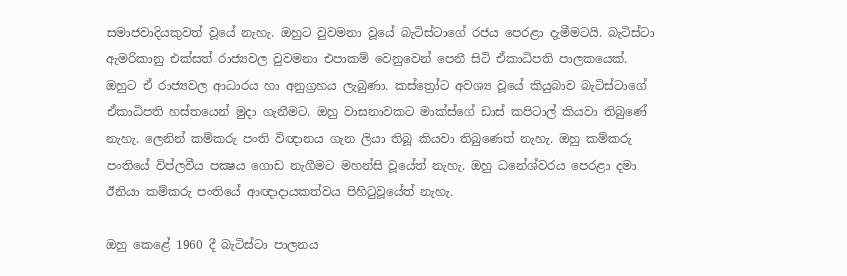සමාජවාදියකුවත් වූයේ නැහැ. ඔහුට වුවමනා වූයේ බැටිස්ටාගේ රජය පෙරළා දැමීමටයි. බැටිස්ටා ඇමරිකානු එක්සත් රාජ්‍යවල වුවමනා එපාකම් වෙනුවෙන් පෙනී සිටි ඒකාධිපති පාලකයෙක්. ඔහුට ඒ රාජ්‍යවල ආධාරය හා අනුග්‍රහය ලැබුණා. කස්ත්‍රෝට අවශ්‍ය වූයේ කියුබාව බැටිස්ටාගේ ඒකාධිපති හස්තයෙන් මුදා ගැනීමට. ඔහු වාසනාවකට මාක්ස්ගේ ඩාස් කපිටාල් කියවා තිබුණේ නැහැ. ලෙනින් කම්කරු පංති විඥානය ගැන ලියා තිබූ කියවා තිබුණෙත් නැහැ. ඔහු කම්කරු පංතියේ විප්ලවීය පක්‍ෂය ගොඩ නැගීමට මහන්සි වූයේත් නැහැ. ඔහු ධනේශ්වරය පෙරළා දමා ඊනියා කම්කරු පංතියේ ආඥාදායකත්වය පිහිටුවූයේත් නැහැ.

ඔහු කෙළේ 1960 දී බැටිස්ටා පාලනය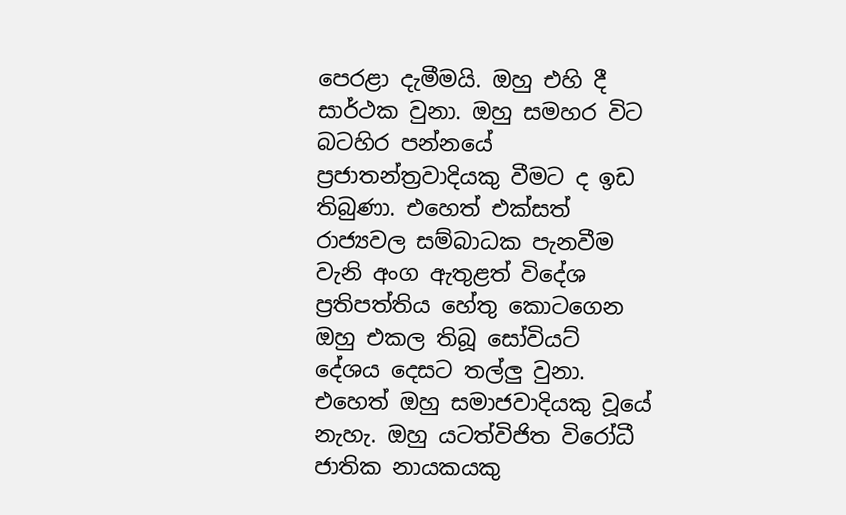පෙරළා දැමීමයි. ඔහු එහි දී සාර්ථක වුනා. ඔහු සමහර විට බටහිර පන්නයේ ප්‍රජාතන්ත්‍රවාදියකු වීමට ද ඉඩ තිබුණා. එහෙත් එක්සත් රාජ්‍යවල සම්බාධක පැනවීම වැනි අංග ඇතුළත් විදේශ ප්‍රතිපත්තිය හේතු කොටගෙන ඔහු එකල තිබූ සෝවියට් දේශය දෙසට තල්ලු වුනා.  එහෙත් ඔහු සමාජවාදියකු වූයේ නැහැ. ඔහු යටත්විජිත විරෝධී ජාතික නායකයකු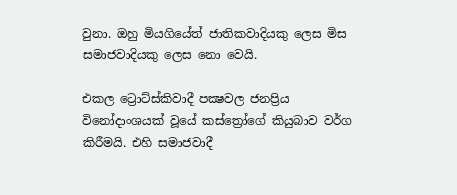වුනා. ඔහු මියගියේත් ජාතිකවාදියකු ලෙස මිස සමාජවාදියකු ලෙස නො වෙයි.

එකල ට්‍රොට්ස්කිවාදී පක්‍ෂවල ජනප්‍රිය විනෝදාංශයක් වූයේ කස්ත්‍රෝගේ කියුබාව වර්ග කිරීමයි. එහි සමාජවාදී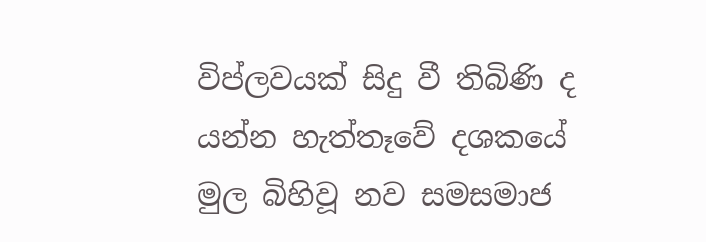විප්ලවයක් සිදු වී තිබිණි ද යන්න හැත්තෑවේ දශකයේ මුල බිහිවූ නව සමසමාජ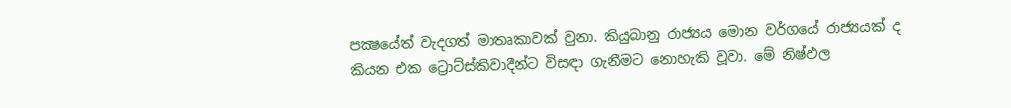පක්‍ෂයේත් වැදගත් මාතෘකාවක් වුනා. කියුබානු රාජ්‍යය මොන වර්ගයේ රාජ්‍යයක් ද කියන එක ට්‍රොට්ස්කිවාදීන්ට විසඳා ගැනීමට නොහැකි වූවා. මේ නිෂ්ඵල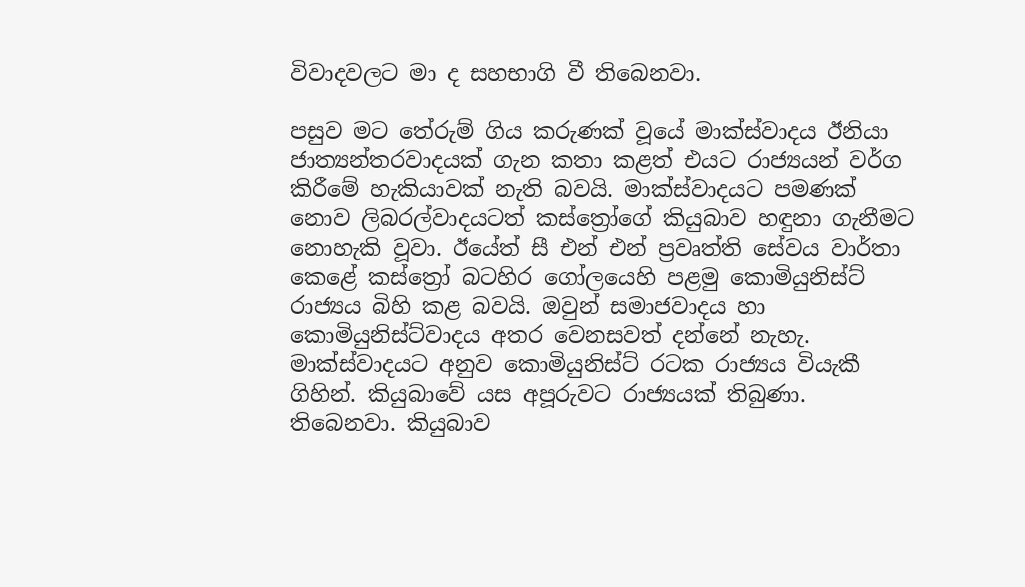විවාදවලට මා ද සහභාගි වී තිබෙනවා.

පසුව මට තේරුම් ගිය කරුණක් වූයේ මාක්ස්වාදය ඊනියා ජාත්‍යන්තරවාදයක් ගැන කතා කළත් එයට රාජ්‍යයන් වර්ග කිරීමේ හැකියාවක් නැති බවයි. මාක්ස්වාදයට පමණක් නොව ලිබරල්වාදයටත් කස්ත්‍රෝගේ කියුබාව හඳුනා ගැනීමට නොහැකි වූවා. ඊයේත් සී එන් එන් ප්‍රවෘත්ති සේවය වාර්තා කෙළේ කස්ත්‍රෝ බටහිර ගෝලයෙහි පළමු කොමියුනිස්ට් රාජ්‍යය බිහි කළ බවයි. ඔවුන් සමාජවාදය හා කොමියුනිස්ට්වාදය අතර වෙනසවත් දන්නේ නැහැ. මාක්ස්වාදයට අනුව කොමියුනිස්ට් රටක රාජ්‍යය වියැකී ගිහින්. කියුබාවේ යස අපූරුවට රාජ්‍යයක් තිබුණා. තිබෙනවා. කියුබාව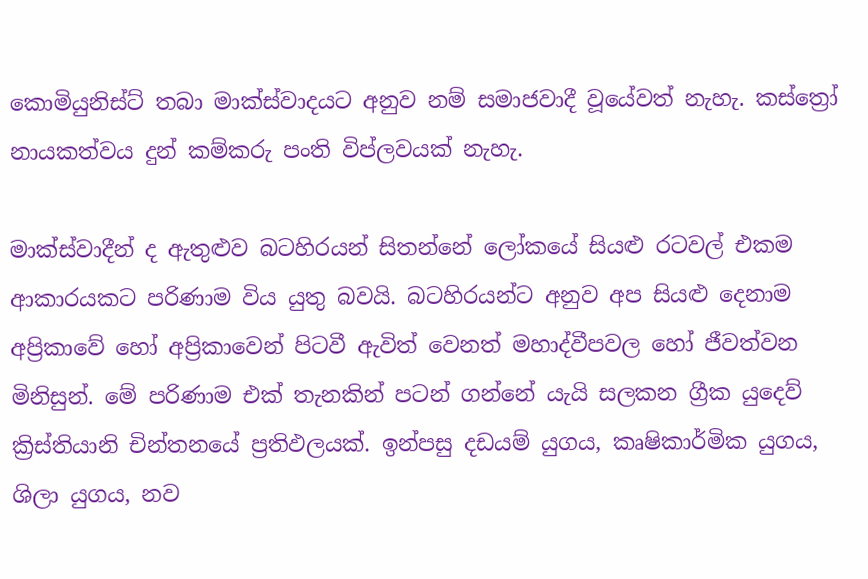කොමියුනිස්ට් තබා මාක්ස්වාදයට අනුව නම් සමාජවාදී වූයේවත් නැහැ. කස්ත්‍රෝ නායකත්වය දුන් කම්කරු පංති විප්ලවයක් නැහැ.

මාක්ස්වාදීන් ද ඇතුළුව බටහිරයන් සිතන්නේ ලෝකයේ සියළු රටවල් එකම ආකාරයකට පරිණාම විය යුතු බවයි. බටහිරයන්ට අනුව අප සියළු දෙනාම අප්‍රිකාවේ හෝ අප්‍රිකාවෙන් පිටවී ඇවිත් වෙනත් මහාද්වීපවල හෝ ජීවත්වන මිනිසුන්. මේ පරිණාම එක් තැනකින් පටන් ගන්නේ යැයි සලකන ග්‍රීක යුදෙව් ක්‍රිස්තියානි චින්තනයේ ප්‍රතිඵලයක්. ඉන්පසු දඩයම් යුගය, කෘෂිකාර්මික යුගය,  ශිලා යුගය, නව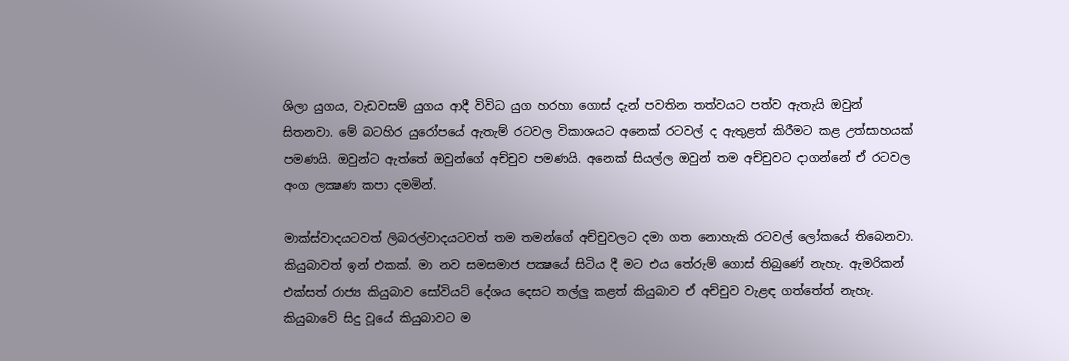ශිලා යුගය, වැඩවසම් යුගය ආදී විවිධ යුග හරහා ගොස් දැන් පවතින තත්වයට පත්ව ඇතැයි ඔවුන් සිතනවා. මේ බටහිර යුරෝපයේ ඇතැම් රටවල විකාශයට අනෙක් රටවල් ද ඇතුළත් කිරීමට කළ උත්සාහයක් පමණයි. ඔවුන්ට ඇත්තේ ඔවුන්ගේ අච්චුව පමණයි. අනෙක් සියල්ල ඔවුන් තම අච්චුවට දාගන්නේ ඒ රටවල අංග ලක්‍ෂණ කපා දමමින්.

මාක්ස්වාදයටවත් ලිබරල්වාදයටවත් තම තමන්ගේ අච්චුවලට දමා ගත නොහැකි රටවල් ලෝකයේ තිබෙනවා. කියුබාවත් ඉන් එකක්. මා නව සමසමාජ පක්‍ෂයේ සිටිය දී මට එය තේරුම් ගොස් තිබුණේ නැහැ. ඇමරිකන් එක්සත් රාජ්‍ය කියුබාව සෝවියට් දේශය දෙසට තල්ලු කළත් කියුබාව ඒ අච්චුව වැළඳ ගත්තේත් නැහැ. කියුබාවේ සිදු වූයේ කියුබාවට ම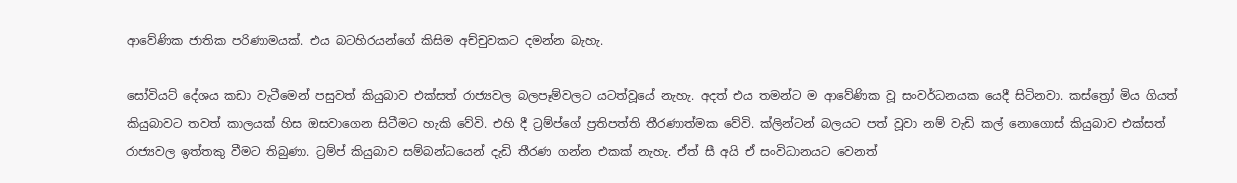ආවේණික ජාතික පරිණාමයක්. එය බටහිරයන්ගේ කිසිම අච්චුවකට දමන්න බැහැ.

සෝවියට් දේශය කඩා වැටීමෙන් පසුවත් කියුබාව එක්සත් රාජ්‍යවල බලපෑම්වලට යටත්වූයේ නැහැ. අදත් එය තමන්ට ම ආවේණික වූ සංවර්ධනයක යෙදී සිටිනවා. කස්ත්‍රෝ මිය ගියත් කියුබාවට තවත් කාලයක් හිස ඔසවාගෙන සිටීමට හැකි වේවි. එහි දී ට්‍රම්ප්ගේ ප්‍රතිපත්ති තීරණාත්මක වේවි. ක්ලින්ටන් බලයට පත් වූවා නම් වැඩි කල් නොගොස් කියුබාව එක්සත් රාජ්‍යවල ඉත්තකු වීමට තිබුණා. ට්‍රම්ප් කියුබාව සම්බන්ධයෙන් දැඩි තීරණ ගන්න එකක් නැහැ. ඒත් සී අයි ඒ සංවිධානයට වෙනත්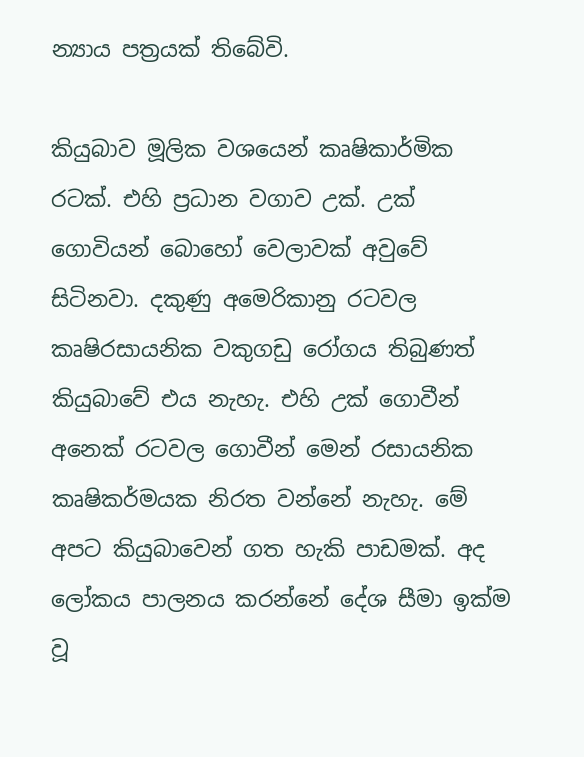න්‍යාය පත්‍රයක් තිබේවි.

කියුබාව මූලික වශයෙන් කෘෂිකාර්මික රටක්. එහි ප්‍රධාන වගාව උක්. උක් ගොවියන් බොහෝ වෙලාවක් අවුවේ සිටිනවා. දකුණු අමෙරිකානු රටවල කෘෂිරසායනික වකුගඩු රෝගය තිබුණත් කියුබාවේ එය නැහැ. එහි උක් ගොවීන් අනෙක් රටවල ගොවීන් මෙන් රසායනික කෘෂිකර්මයක නිරත වන්නේ නැහැ. මේ අපට කියුබාවෙන් ගත හැකි පාඩමක්. අද ලෝකය පාලනය කරන්නේ දේශ සීමා ඉක්ම වූ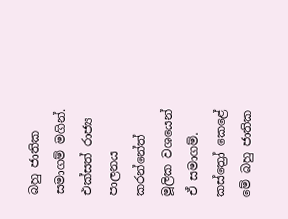බහු ජාතික සමාගම් මගින්. එක්සත් රාජ්‍ය පාලනය කරන්නේත් මූලික වශයෙන් ඒ සමාගම්. කස්ත්‍රෝ කෙළේ මේ බහු ජාතික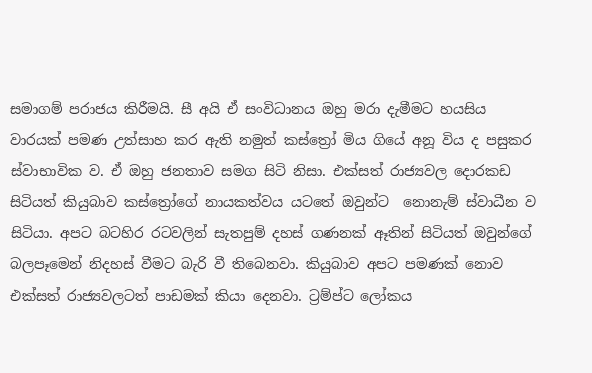සමාගම් පරාජය කිරීමයි. සී අයි ඒ සංවිධානය ඔහු මරා දැමීමට හයසිය වාරයක් පමණ උත්සාහ කර ඇති නමුත් කස්ත්‍රෝ මිය ගියේ අනූ විය ද පසුකර ස්වාභාවික ව. ඒ ඔහු ජනතාව සමග සිටි නිසා. එක්සත් රාජ්‍යවල දොරකඩ සිටියත් කියුබාව කස්ත්‍රෝගේ නායකත්වය යටතේ ඔවුන්ට  නොනැම් ස්වාධීන ව සිටියා. අපට බටහිර රටවලින් සැතපුම් දහස් ගණනක් ඈතින් සිටියත් ඔවුන්ගේ බලපෑමෙන් නිදහස් වීමට බැරි වී තිබෙනවා. කියුබාව අපට පමණක් නොව එක්සත් රාජ්‍යවලටත් පාඩමක් කියා දෙනවා. ට්‍රම්ප්ට ලෝකය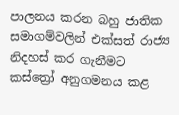පාලනය කරන බහු ජාතික සමාගම්වලින් එක්සත් රාජ්‍ය නිදහස් කර ගැනීමට  කස්ත්‍රෝ අනුගමනය කළ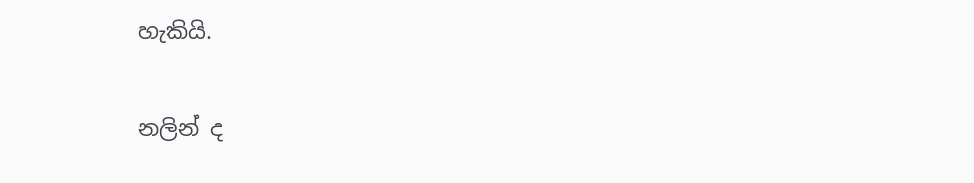හැකියි.


නලින් ද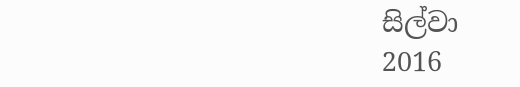සිල්වා
2016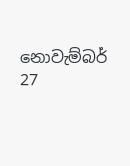නොවැම්බර් 27